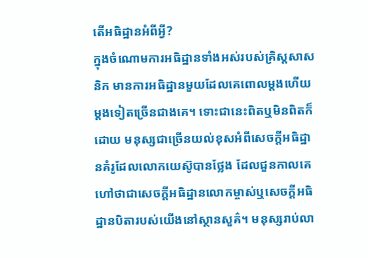តើអធិដ្ឋានអំពីអ្វី?
ក្នុងចំណោមការអធិដ្ឋានទាំងអស់របស់គ្រិស្តសាសនិក មានការអធិដ្ឋានមួយដែលគេពោលម្ដងហើយម្ដងទៀតច្រើនជាងគេ។ ទោះជានេះពិតឬមិនពិតក៏ដោយ មនុស្សជាច្រើនយល់ខុសអំពីសេចក្ដីអធិដ្ឋានគំរូដែលលោកយេស៊ូបានថ្លែង ដែលជួនកាលគេហៅថាជាសេចក្ដីអធិដ្ឋានលោកម្ចាស់ឬសេចក្ដីអធិដ្ឋានបិតារបស់យើងនៅស្ថានសួគ៌។ មនុស្សរាប់លា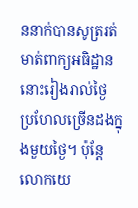ននាក់បានសូត្ររត់មាត់ពាក្យអធិដ្ឋាននោះរៀងរាល់ថ្ងៃ ប្រហែលច្រើនដងក្នុងមួយថ្ងៃ។ ប៉ុន្តែលោកយេ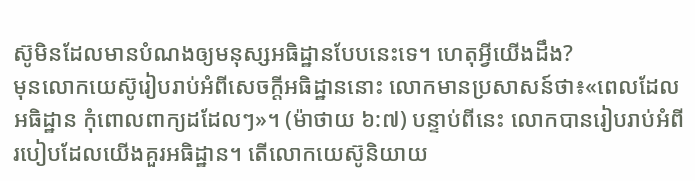ស៊ូមិនដែលមានបំណងឲ្យមនុស្សអធិដ្ឋានបែបនេះទេ។ ហេតុអ្វីយើងដឹង?
មុនលោកយេស៊ូរៀបរាប់អំពីសេចក្ដីអធិដ្ឋាននោះ លោកមានប្រសាសន៍ថា៖«ពេលដែលអធិដ្ឋាន កុំពោលពាក្យដដែលៗ»។ (ម៉ាថាយ ៦:៧) បន្ទាប់ពីនេះ លោកបានរៀបរាប់អំពីរបៀបដែលយើងគួរអធិដ្ឋាន។ តើលោកយេស៊ូនិយាយ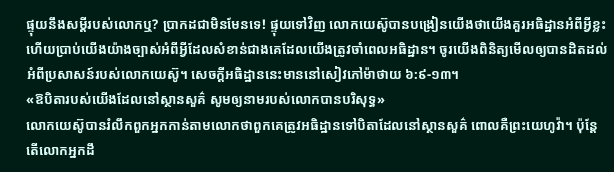ផ្ទុយនឹងសម្ដីរបស់លោកឬ? ប្រាកដជាមិនមែនទេ! ផ្ទុយទៅវិញ លោកយេស៊ូបានបង្រៀនយើងថាយើងគួរអធិដ្ឋានអំពីអ្វីខ្លះ ហើយប្រាប់យើងយ៉ាងច្បាស់អំពីអ្វីដែលសំខាន់ជាងគេដែលយើងត្រូវចាំពេលអធិដ្ឋាន។ ចូរយើងពិនិត្យមើលឲ្យបានដិតដល់អំពីប្រសាសន៍របស់លោកយេស៊ូ។ សេចក្ដីអធិដ្ឋាននេះមាននៅសៀវភៅម៉ាថាយ ៦:៩-១៣។
«ឱបិតារបស់យើងដែលនៅស្ថានសួគ៌ សូមឲ្យនាមរបស់លោកបានបរិសុទ្ធ»
លោកយេស៊ូបានរំលឹកពួកអ្នកកាន់តាមលោកថាពួកគេត្រូវអធិដ្ឋានទៅបិតាដែលនៅស្ថានសួគ៌ ពោលគឺព្រះយេហូវ៉ា។ ប៉ុន្តែតើលោកអ្នកដឹ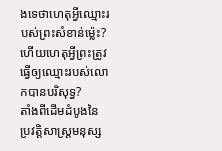ងទេថាហេតុអ្វីឈ្មោះរបស់ព្រះសំខាន់ម្ល៉េះ? ហើយហេតុអ្វីព្រះត្រូវធ្វើឲ្យឈ្មោះរបស់លោកបានបរិសុទ្ធ?
តាំងពីដើមដំបូងនៃប្រវត្ដិសាស្ត្រមនុស្ស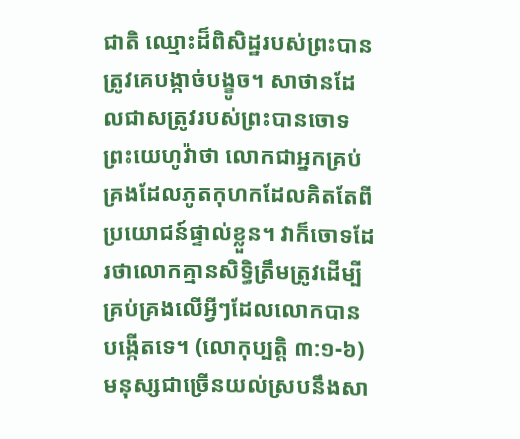ជាតិ ឈ្មោះដ៏ពិសិដ្ឋរបស់ព្រះបានត្រូវគេបង្កាច់បង្ខូច។ សាថានដែលជាសត្រូវរបស់ព្រះបានចោទព្រះយេហូវ៉ាថា លោកជាអ្នកគ្រប់គ្រងដែលភូតកុហកដែលគិតតែពីប្រយោជន៍ផ្ទាល់ខ្លួន។ វាក៏ចោទដែរថាលោកគ្មានសិទ្ធិត្រឹមត្រូវដើម្បីគ្រប់គ្រងលើអ្វីៗដែលលោកបានបង្កើតទេ។ (លោកុប្បត្តិ ៣:១-៦) មនុស្សជាច្រើនយល់ស្របនឹងសា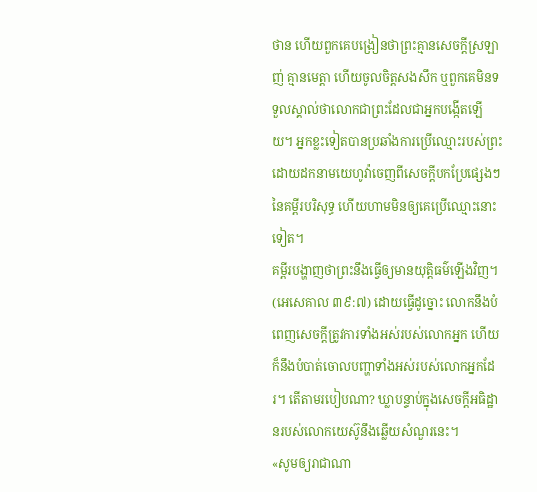ថាន ហើយពួកគេបង្រៀនថាព្រះគ្មានសេចក្ដីស្រឡាញ់ គ្មានមេត្ដា ហើយចូលចិត្តសងសឹក ឬពួកគេមិនទទួលស្គាល់ថាលោកជាព្រះដែលជាអ្នកបង្កើតឡើយ។ អ្នកខ្លះទៀតបានប្រឆាំងការប្រើឈ្មោះរបស់ព្រះដោយដកនាមយេហូវ៉ាចេញពីសេចក្ដីបកប្រែផ្សេងៗនៃគម្ពីរបរិសុទ្ធ ហើយហាមមិនឲ្យគេប្រើឈ្មោះនោះទៀត។
គម្ពីរបង្ហាញថាព្រះនឹងធ្វើឲ្យមានយុត្ដិធម៌ឡើងវិញ។ (អេសេគាល ៣៩:៧) ដោយធ្វើដូច្នោះ លោកនឹងបំពេញសេចក្ដីត្រូវការទាំងអស់របស់លោកអ្នក ហើយក៏នឹងបំបាត់ចោលបញ្ហាទាំងអស់របស់លោកអ្នកដែរ។ តើតាមរបៀបណា? ឃ្លាបន្ទាប់ក្នុងសេចក្ដីអធិដ្ឋានរបស់លោកយេស៊ូនឹងឆ្លើយសំណួរនេះ។
«សូមឲ្យរាជាណា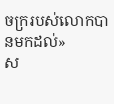ចក្ររបស់លោកបានមកដល់»
ស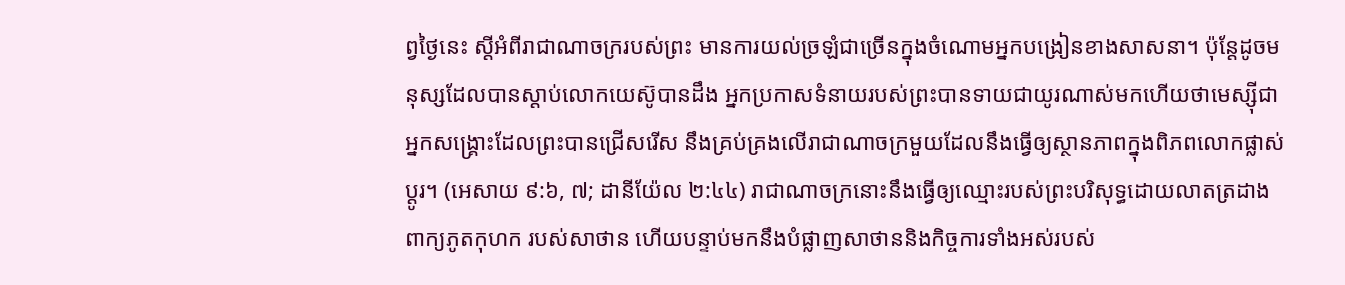ព្វថ្ងៃនេះ ស្តីអំពីរាជាណាចក្ររបស់ព្រះ មានការយល់ច្រឡំជាច្រើនក្នុងចំណោមអ្នកបង្រៀនខាងសាសនា។ ប៉ុន្តែដូចមនុស្សដែលបានស្ដាប់លោកយេស៊ូបានដឹង អ្នកប្រកាសទំនាយរបស់ព្រះបានទាយជាយូរណាស់មកហើយថាមេស្ស៊ីជាអ្នកសង្គ្រោះដែលព្រះបានជ្រើសរើស នឹងគ្រប់គ្រងលើរាជាណាចក្រមួយដែលនឹងធ្វើឲ្យស្ថានភាពក្នុងពិភពលោកផ្លាស់ប្ដូរ។ (អេសាយ ៩:៦, ៧; ដានីយ៉ែល ២:៤៤) រាជាណាចក្រនោះនឹងធ្វើឲ្យឈ្មោះរបស់ព្រះបរិសុទ្ធដោយលាតត្រដាងពាក្យភូតកុហក របស់សាថាន ហើយបន្ទាប់មកនឹងបំផ្លាញសាថាននិងកិច្ចការទាំងអស់របស់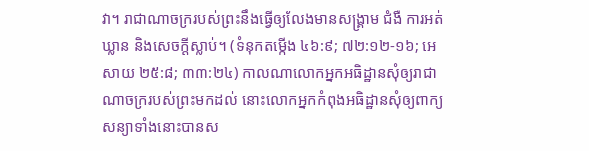វា។ រាជាណាចក្ររបស់ព្រះនឹងធ្វើឲ្យលែងមានសង្គ្រាម ជំងឺ ការអត់ឃ្លាន និងសេចក្ដីស្លាប់។ (ទំនុកតម្កើង ៤៦:៩; ៧២:១២-១៦; អេសាយ ២៥:៨; ៣៣:២៤) កាលណាលោកអ្នកអធិដ្ឋានសុំឲ្យរាជាណាចក្ររបស់ព្រះមកដល់ នោះលោកអ្នកកំពុងអធិដ្ឋានសុំឲ្យពាក្យសន្យាទាំងនោះបានស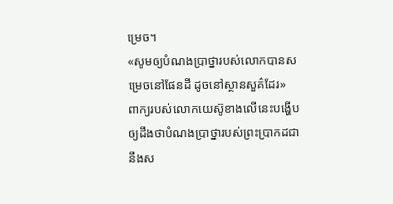ម្រេច។
«សូមឲ្យបំណងប្រាថ្នារបស់លោកបានសម្រេចនៅផែនដី ដូចនៅស្ថានសួគ៌ដែរ»
ពាក្យរបស់លោកយេស៊ូខាងលើនេះបង្ហើបឲ្យដឹងថាបំណងប្រាថ្នារបស់ព្រះប្រាកដជានឹងស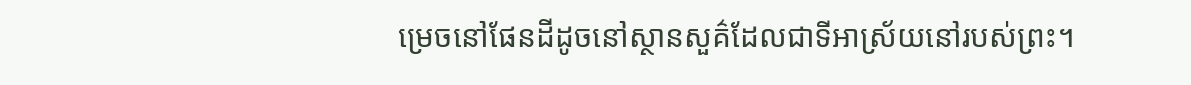ម្រេចនៅផែនដីដូចនៅស្ថានសួគ៌ដែលជាទីអាស្រ័យនៅរបស់ព្រះ។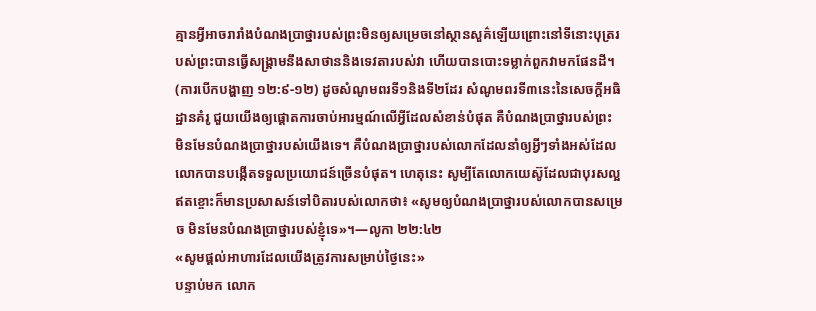គ្មានអ្វីអាចរារាំងបំណងប្រាថ្នារបស់ព្រះមិនឲ្យសម្រេចនៅស្ថានសួគ៌ឡើយព្រោះនៅទីនោះបុត្ររបស់ព្រះបានធ្វើសង្គ្រាមនឹងសាថាននិងទេវតារបស់វា ហើយបានបោះទម្លាក់ពួកវាមកផែនដី។ (ការបើកបង្ហាញ ១២:៩-១២) ដូចសំណូមពរទី១និងទី២ដែរ សំណូមពរទី៣នេះនៃសេចក្ដីអធិដ្ឋានគំរូ ជួយយើងឲ្យផ្ដោតការចាប់អារម្មណ៍លើអ្វីដែលសំខាន់បំផុត គឺបំណងប្រាថ្នារបស់ព្រះ មិនមែនបំណងប្រាថ្នារបស់យើងទេ។ គឺបំណងប្រាថ្នារបស់លោកដែលនាំឲ្យអ្វីៗទាំងអស់ដែលលោកបានបង្កើតទទួលប្រយោជន៍ច្រើនបំផុត។ ហេតុនេះ សូម្បីតែលោកយេស៊ូដែលជាបុរសល្អឥតខ្ចោះក៏មានប្រសាសន៍ទៅបិតារបស់លោកថា៖ «សូមឲ្យបំណងប្រាថ្នារបស់លោកបានសម្រេច មិនមែនបំណងប្រាថ្នារបស់ខ្ញុំទេ»។—លូកា ២២:៤២
«សូមផ្ដល់អាហារដែលយើងត្រូវការសម្រាប់ថ្ងៃនេះ»
បន្ទាប់មក លោក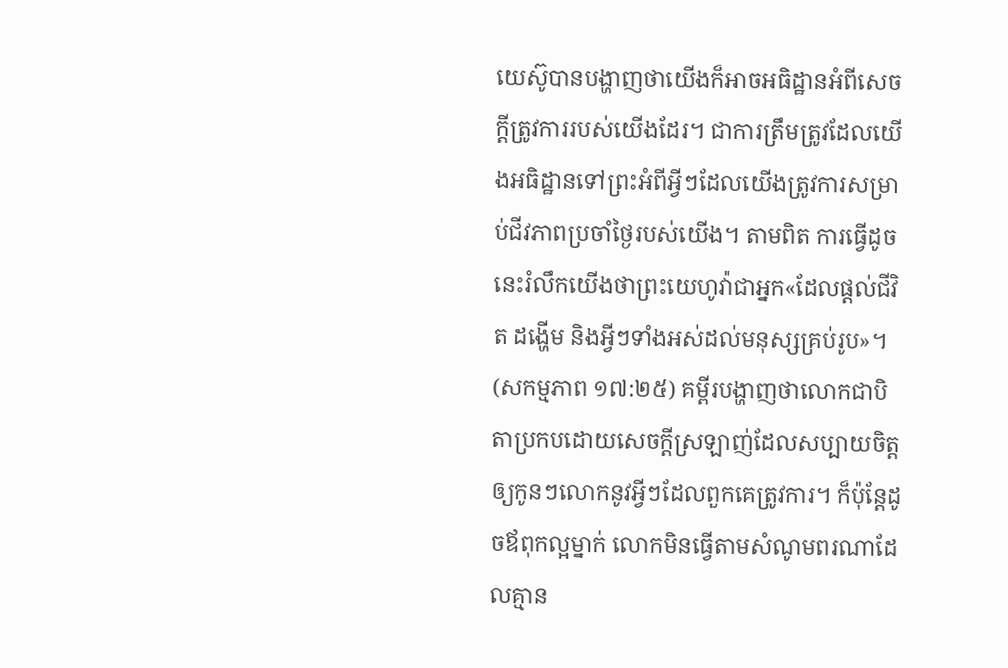យេស៊ូបានបង្ហាញថាយើងក៏អាចអធិដ្ឋានអំពីសេចក្ដីត្រូវការរបស់យើងដែរ។ ជាការត្រឹមត្រូវដែលយើងអធិដ្ឋានទៅព្រះអំពីអ្វីៗដែលយើងត្រូវការសម្រាប់ជីវភាពប្រចាំថ្ងៃរបស់យើង។ តាមពិត ការធ្វើដូចនេះរំលឹកយើងថាព្រះយេហូវ៉ាជាអ្នក«ដែលផ្ដល់ជីវិត ដង្ហើម និងអ្វីៗទាំងអស់ដល់មនុស្សគ្រប់រូប»។ (សកម្មភាព ១៧:២៥) គម្ពីរបង្ហាញថាលោកជាបិតាប្រកបដោយសេចក្ដីស្រឡាញ់ដែលសប្បាយចិត្តឲ្យកូនៗលោកនូវអ្វីៗដែលពួកគេត្រូវការ។ ក៏ប៉ុន្តែដូចឪពុកល្អម្នាក់ លោកមិនធ្វើតាមសំណូមពរណាដែលគ្មាន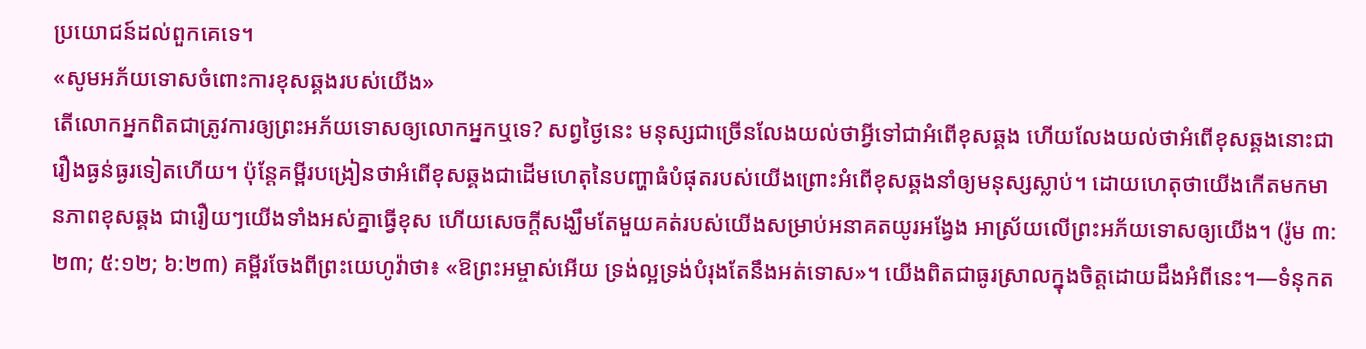ប្រយោជន៍ដល់ពួកគេទេ។
«សូមអភ័យទោសចំពោះការខុសឆ្គងរបស់យើង»
តើលោកអ្នកពិតជាត្រូវការឲ្យព្រះអភ័យទោសឲ្យលោកអ្នកឬទេ? សព្វថ្ងៃនេះ មនុស្សជាច្រើនលែងយល់ថាអ្វីទៅជាអំពើខុសឆ្គង ហើយលែងយល់ថាអំពើខុសឆ្គងនោះជារឿងធ្ងន់ធ្ងរទៀតហើយ។ ប៉ុន្តែគម្ពីរបង្រៀនថាអំពើខុសឆ្គងជាដើមហេតុនៃបញ្ហាធំបំផុតរបស់យើងព្រោះអំពើខុសឆ្គងនាំឲ្យមនុស្សស្លាប់។ ដោយហេតុថាយើងកើតមកមានភាពខុសឆ្គង ជារឿយៗយើងទាំងអស់គ្នាធ្វើខុស ហើយសេចក្ដីសង្ឃឹមតែមួយគត់របស់យើងសម្រាប់អនាគតយូរអង្វែង អាស្រ័យលើព្រះអភ័យទោសឲ្យយើង។ (រ៉ូម ៣:២៣; ៥:១២; ៦:២៣) គម្ពីរចែងពីព្រះយេហូវ៉ាថា៖ «ឱព្រះអម្ចាស់អើយ ទ្រង់ល្អទ្រង់បំរុងតែនឹងអត់ទោស»។ យើងពិតជាធូរស្រាលក្នុងចិត្តដោយដឹងអំពីនេះ។—ទំនុកត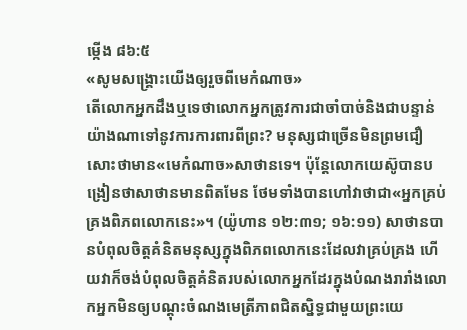ម្កើង ៨៦:៥
«សូមសង្គ្រោះយើងឲ្យរួចពីមេកំណាច»
តើលោកអ្នកដឹងឬទេថាលោកអ្នកត្រូវការជាចាំបាច់និងជាបន្ទាន់យ៉ាងណាទៅនូវការការពារពីព្រះ? មនុស្សជាច្រើនមិនព្រមជឿសោះថាមាន«មេកំណាច»សាថានទេ។ ប៉ុន្តែលោកយេស៊ូបានបង្រៀនថាសាថានមានពិតមែន ថែមទាំងបានហៅវាថាជា«អ្នកគ្រប់គ្រងពិភពលោកនេះ»។ (យ៉ូហាន ១២:៣១; ១៦:១១) សាថានបានបំពុលចិត្តគំនិតមនុស្សក្នុងពិភពលោកនេះដែលវាគ្រប់គ្រង ហើយវាក៏ចង់បំពុលចិត្តគំនិតរបស់លោកអ្នកដែរក្នុងបំណងរារាំងលោកអ្នកមិនឲ្យបណ្ដុះចំណងមេត្រីភាពជិតស្និទ្ធជាមួយព្រះយេ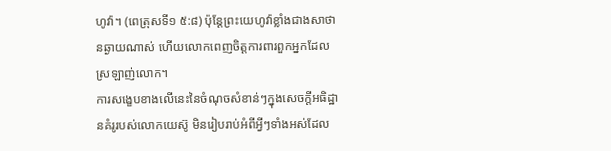ហូវ៉ា។ (ពេត្រុសទី១ ៥:៨) ប៉ុន្តែព្រះយេហូវ៉ាខ្លាំងជាងសាថានឆ្ងាយណាស់ ហើយលោកពេញចិត្តការពារពួកអ្នកដែលស្រឡាញ់លោក។
ការសង្ខេបខាងលើនេះនៃចំណុចសំខាន់ៗក្នុងសេចក្ដីអធិដ្ឋានគំរូរបស់លោកយេស៊ូ មិនរៀបរាប់អំពីអ្វីៗទាំងអស់ដែល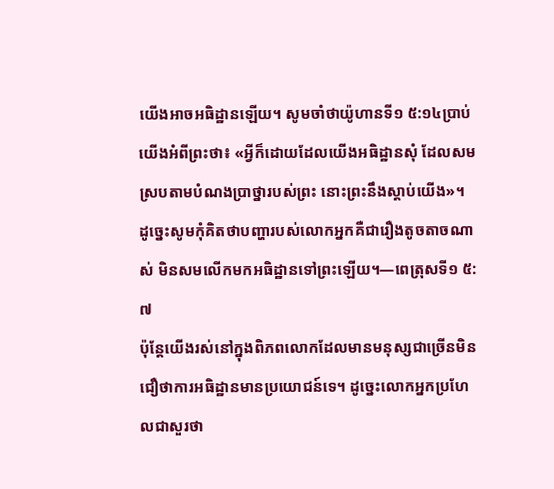យើងអាចអធិដ្ឋានឡើយ។ សូមចាំថាយ៉ូហានទី១ ៥:១៤ប្រាប់យើងអំពីព្រះថា៖ «អ្វីក៏ដោយដែលយើងអធិដ្ឋានសុំ ដែលសមស្របតាមបំណងប្រាថ្នារបស់ព្រះ នោះព្រះនឹងស្ដាប់យើង»។ ដូច្នេះសូមកុំគិតថាបញ្ហារបស់លោកអ្នកគឺជារឿងតូចតាចណាស់ មិនសមលើកមកអធិដ្ឋានទៅព្រះឡើយ។—ពេត្រុសទី១ ៥:៧
ប៉ុន្តែយើងរស់នៅក្នុងពិភពលោកដែលមានមនុស្សជាច្រើនមិនជឿថាការអធិដ្ឋានមានប្រយោជន៍ទេ។ ដូច្នេះលោកអ្នកប្រហែលជាសួរថា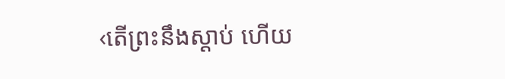‹តើព្រះនឹងស្ដាប់ ហើយ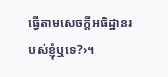ធ្វើតាមសេចក្ដីអធិដ្ឋានរបស់ខ្ញុំឬទេ?›។